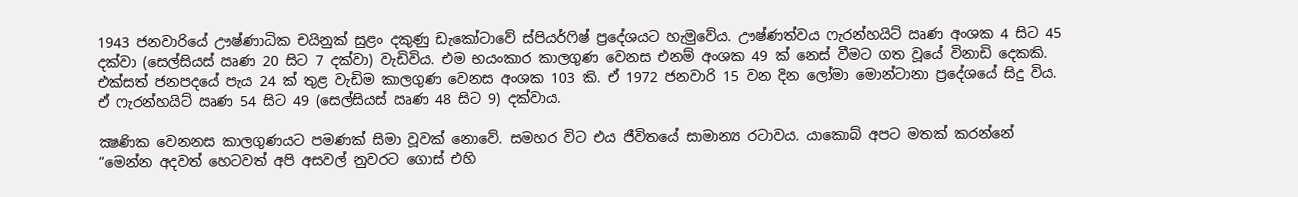1943 ජනවාරියේ ඌෂ්ණාධික චයිනුක් සුළං දකුණු ඩැකෝටාවේ ස්පියර්ෆිෂ් ප්‍රදේශයට හැමුවේය. ඌෂ්ණත්වය ෆැරන්හයිට් ඍණ අංශක 4 සිට 45 දක්වා (සෙල්සියස් ඍණ 20 සිට 7 දක්වා) වැඩිවිය. එම භයංකාර කාලගුණ වෙනස එනම් අංශක 49 ක් නෙස් වීමට ගත වූයේ විනාඩි දෙකකි. එක්සත් ජනපදයේ පැය 24 ක් තුළ වැඩිම කාලගුණ වෙනස අංශක 103 කි. ඒ 1972 ජනවාරි 15 වන දින ලෝමා මොන්ටානා ප්‍රදේශයේ සිදු විය. ඒ ෆැරන්හයිට් ඍණ 54 සිට 49 (සෙල්සියස් ඍණ 48 සිට 9) දක්වාය.

ක්‍ෂණික වෙනනස කාලගුණයට පමණක් සිමා වූවක් නොවේ. සමහර විට එය ජීවිතයේ සාමාන්‍ය රටාවය. යාකොබ් අපට මතක් කරන්නේ “මෙන්න අදවත් හෙටවත් අපි අසවල් නුවරට ගොස් එහි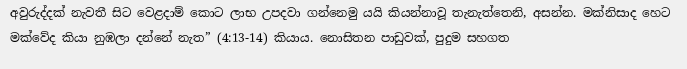අවුරුද්දක් නැවතී සිට වෙළදාම් කොට ලාභ උපදවා ගන්නෙමු යයි කියන්නාවූ තැනැත්තෙනි, අසන්න. මක්නිසාද හෙට මක්වේද කියා නුඹලා දන්නේ නැත” (4:13-14) කියාය. නොසිතන පාඩුවක්, පුදුම සහගත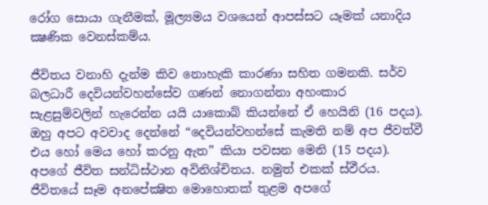රෝග සොයා ගැනීමක්, මූල්‍යමය වශයෙන් ආපස්සට යෑමක් යනාදිය ක්‍ෂණික වෙනස්කම්ය.

ජීවිතය වනාහි දැන්ම කිව නොහැකි කාරණා සහිත ගමනකි. සර්ව බලධාරී දෙවියන්වහන්සේව ගණන් නොගන්නා අහංකාර සැළසුම්වලින් හැරෙන්න යයි යාකොබ් කියන්නේ ඒ හෙයිනි (16 පදය). ඔහු අපට අවවාද දෙන්නේ “දෙවියන්වහන්සේ කැමති නම් අප ජීවත්වී එය හෝ මෙය හෝ කරනු ඇත” කියා පවසන මෙනි (15 පදය). අපගේ ජීවිත සන්ධිස්ථාන අවිනිශ්චිතය. නමුත් එකක් ස්ඵීරය. ජීවිතයේ සෑම අනපේක්‍ෂිත මොහොතක් තුළම අපගේ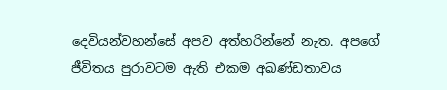දෙවියන්වහන්සේ අපව අත්හරින්නේ නැත. අපගේ ජීවිතය පුරාවටම ඇති එකම අඛණ්ඩතාවය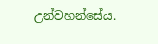උන්වහන්සේය.